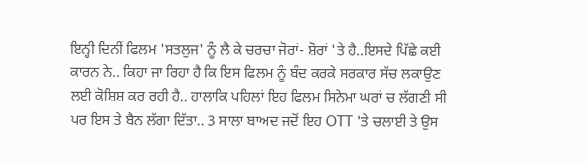ਇਨ੍ਹੀ ਦਿਨੀਂ ਫਿਲਮ 'ਸਤਲੁਜ' ਨੂੰ ਲੈ ਕੇ ਚਰਚਾ ਜੋਰਾਂ- ਸ਼ੋਰਾਂ 'ਤੇ ਹੈ..ਇਸਦੇ ਪਿੱਛੇ ਕਈ ਕਾਰਨ ਨੇ.. ਕਿਹਾ ਜਾ ਰਿਹਾ ਹੈ ਕਿ ਇਸ ਫਿਲਮ ਨੂੰ ਬੰਦ ਕਰਕੇ ਸਰਕਾਰ ਸੱਚ ਲਕਾਉਣ ਲਈ ਕੋਸ਼ਿਸ਼ ਕਰ ਰਹੀ ਹੈ.. ਹਾਲਾਕਿ ਪਹਿਲਾਂ ਇਹ ਫਿਲਮ ਸਿਨੇਮਾ ਘਰਾਂ ਚ ਲੱਗਣੀ ਸੀ ਪਰ ਇਸ ਤੇ ਬੈਨ ਲੱਗਾ ਦਿੱਤਾ.. 3 ਸਾਲਾ ਬਾਅਦ ਜਦੋਂ ਇਹ OTT 'ਤੇ ਚਲਾਈ ਤੇ ਉਸ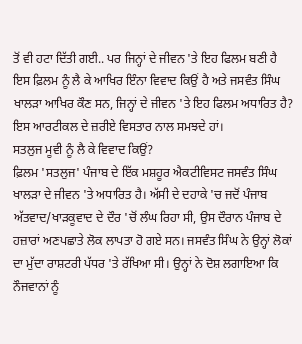ਤੋਂ ਵੀ ਹਟਾ ਦਿੱਤੀ ਗਈ.. ਪਰ ਜਿਨ੍ਹਾਂ ਦੇ ਜੀਵਨ 'ਤੇ ਇਹ ਫਿਲਮ ਬਣੀ ਹੈ
ਇਸ ਫ਼ਿਲਮ ਨੂੰ ਲੈ ਕੇ ਆਖਿਰ ਇੰਨਾ ਵਿਵਾਦ ਕਿਉਂ ਹੈ ਅਤੇ ਜਸਵੰਤ ਸਿੰਘ ਖਾਲੜਾ ਆਖਿਰ ਕੌਣ ਸਨ, ਜਿਨ੍ਹਾਂ ਦੇ ਜੀਵਨ 'ਤੇ ਇਹ ਫਿਲਮ ਅਧਾਰਿਤ ਹੈ? ਇਸ ਆਰਟੀਕਲ ਦੇ ਜ਼ਰੀਏ ਵਿਸਤਾਰ ਨਾਲ ਸਮਝਦੇ ਹਾਂ।
ਸਤਲੁਜ ਮੂਵੀ ਨੂੰ ਲੈ ਕੇ ਵਿਵਾਦ ਕਿਉਂ?
ਫ਼ਿਲਮ 'ਸਤਲੁਜ' ਪੰਜਾਬ ਦੇ ਇੱਕ ਮਸ਼ਹੂਰ ਐਕਟੀਵਿਸਟ ਜਸਵੰਤ ਸਿੰਘ ਖਾਲੜਾ ਦੇ ਜੀਵਨ 'ਤੇ ਅਧਾਰਿਤ ਹੈ। ਅੱਸੀ ਦੇ ਦਹਾਕੇ 'ਚ ਜਦੋਂ ਪੰਜਾਬ ਅੱਤਵਾਦ/ਖਾੜਕੂਵਾਦ ਦੇ ਦੌਰ 'ਚੋਂ ਲੰਘ ਰਿਹਾ ਸੀ, ਉਸ ਦੌਰਾਨ ਪੰਜਾਬ ਦੇ ਹਜ਼ਾਰਾਂ ਅਣਪਛਾਤੇ ਲੋਕ ਲਾਪਤਾ ਹੋ ਗਏ ਸਨ। ਜਸਵੰਤ ਸਿੰਘ ਨੇ ਉਨ੍ਹਾਂ ਲੋਕਾਂ ਦਾ ਮੁੱਦਾ ਰਾਸ਼ਟਰੀ ਪੱਧਰ 'ਤੇ ਰੱਖਿਆ ਸੀ। ਉਨ੍ਹਾਂ ਨੇ ਦੋਸ਼ ਲਗਾਇਆ ਕਿ ਨੌਜਵਾਨਾਂ ਨੂੰ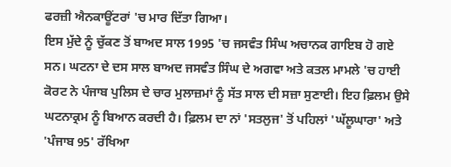ਫਰਜ਼ੀ ਐਨਕਾਊਂਟਰਾਂ 'ਚ ਮਾਰ ਦਿੱਤਾ ਗਿਆ।
ਇਸ ਮੁੱਦੇ ਨੂੰ ਚੁੱਕਣ ਤੋਂ ਬਾਅਦ ਸਾਲ 1995 'ਚ ਜਸਵੰਤ ਸਿੰਘ ਅਚਾਨਕ ਗਾਇਬ ਹੋ ਗਏ ਸਨ। ਘਟਨਾ ਦੇ ਦਸ ਸਾਲ ਬਾਅਦ ਜਸਵੰਤ ਸਿੰਘ ਦੇ ਅਗਵਾ ਅਤੇ ਕਤਲ ਮਾਮਲੇ 'ਚ ਹਾਈ ਕੋਰਟ ਨੇ ਪੰਜਾਬ ਪੁਲਿਸ ਦੇ ਚਾਰ ਮੁਲਾਜ਼ਮਾਂ ਨੂੰ ਸੱਤ ਸਾਲ ਦੀ ਸਜ਼ਾ ਸੁਣਾਈ। ਇਹ ਫ਼ਿਲਮ ਉਸੇ ਘਟਨਾਕ੍ਰਮ ਨੂੰ ਬਿਆਨ ਕਰਦੀ ਹੈ। ਫ਼ਿਲਮ ਦਾ ਨਾਂ 'ਸਤਲੁਜ' ਤੋਂ ਪਹਿਲਾਂ 'ਘੱਲੂਘਾਰਾ' ਅਤੇ 'ਪੰਜਾਬ 95' ਰੱਖਿਆ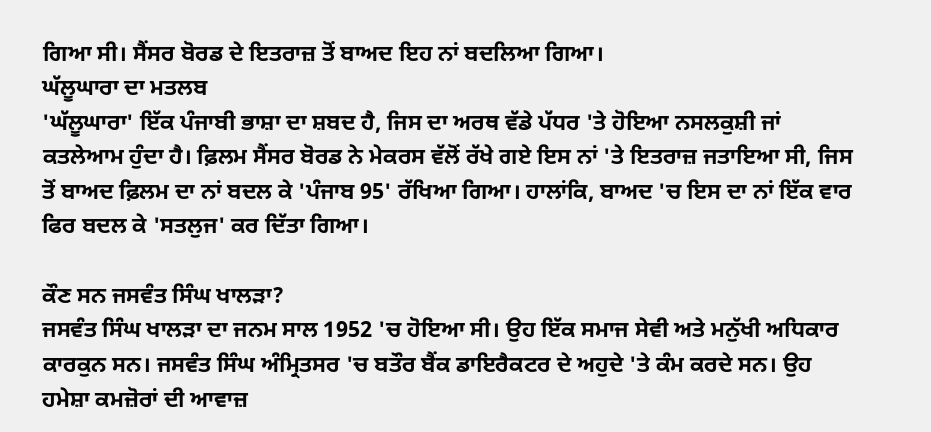ਗਿਆ ਸੀ। ਸੈਂਸਰ ਬੋਰਡ ਦੇ ਇਤਰਾਜ਼ ਤੋਂ ਬਾਅਦ ਇਹ ਨਾਂ ਬਦਲਿਆ ਗਿਆ।
ਘੱਲੂਘਾਰਾ ਦਾ ਮਤਲਬ
'ਘੱਲੂਘਾਰਾ' ਇੱਕ ਪੰਜਾਬੀ ਭਾਸ਼ਾ ਦਾ ਸ਼ਬਦ ਹੈ, ਜਿਸ ਦਾ ਅਰਥ ਵੱਡੇ ਪੱਧਰ 'ਤੇ ਹੋਇਆ ਨਸਲਕੁਸ਼ੀ ਜਾਂ ਕਤਲੇਆਮ ਹੁੰਦਾ ਹੈ। ਫ਼ਿਲਮ ਸੈਂਸਰ ਬੋਰਡ ਨੇ ਮੇਕਰਸ ਵੱਲੋਂ ਰੱਖੇ ਗਏ ਇਸ ਨਾਂ 'ਤੇ ਇਤਰਾਜ਼ ਜਤਾਇਆ ਸੀ, ਜਿਸ ਤੋਂ ਬਾਅਦ ਫ਼ਿਲਮ ਦਾ ਨਾਂ ਬਦਲ ਕੇ 'ਪੰਜਾਬ 95' ਰੱਖਿਆ ਗਿਆ। ਹਾਲਾਂਕਿ, ਬਾਅਦ 'ਚ ਇਸ ਦਾ ਨਾਂ ਇੱਕ ਵਾਰ ਫਿਰ ਬਦਲ ਕੇ 'ਸਤਲੁਜ' ਕਰ ਦਿੱਤਾ ਗਿਆ।

ਕੌਣ ਸਨ ਜਸਵੰਤ ਸਿੰਘ ਖਾਲੜਾ?
ਜਸਵੰਤ ਸਿੰਘ ਖਾਲੜਾ ਦਾ ਜਨਮ ਸਾਲ 1952 'ਚ ਹੋਇਆ ਸੀ। ਉਹ ਇੱਕ ਸਮਾਜ ਸੇਵੀ ਅਤੇ ਮਨੁੱਖੀ ਅਧਿਕਾਰ ਕਾਰਕੁਨ ਸਨ। ਜਸਵੰਤ ਸਿੰਘ ਅੰਮ੍ਰਿਤਸਰ 'ਚ ਬਤੌਰ ਬੈਂਕ ਡਾਇਰੈਕਟਰ ਦੇ ਅਹੁਦੇ 'ਤੇ ਕੰਮ ਕਰਦੇ ਸਨ। ਉਹ ਹਮੇਸ਼ਾ ਕਮਜ਼ੋਰਾਂ ਦੀ ਆਵਾਜ਼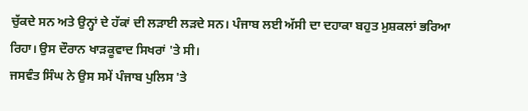ਚੁੱਕਦੇ ਸਨ ਅਤੇ ਉਨ੍ਹਾਂ ਦੇ ਹੱਕਾਂ ਦੀ ਲੜਾਈ ਲੜਦੇ ਸਨ। ਪੰਜਾਬ ਲਈ ਅੱਸੀ ਦਾ ਦਹਾਕਾ ਬਹੁਤ ਮੁਸ਼ਕਲਾਂ ਭਰਿਆ ਰਿਹਾ। ਉਸ ਦੌਰਾਨ ਖਾੜਕੂਵਾਦ ਸਿਖਰਾਂ 'ਤੇ ਸੀ।
ਜਸਵੰਤ ਸਿੰਘ ਨੇ ਉਸ ਸਮੇਂ ਪੰਜਾਬ ਪੁਲਿਸ 'ਤੇ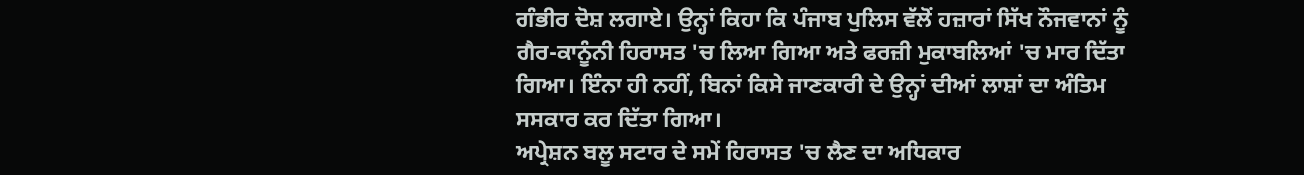ਗੰਭੀਰ ਦੋਸ਼ ਲਗਾਏ। ਉਨ੍ਹਾਂ ਕਿਹਾ ਕਿ ਪੰਜਾਬ ਪੁਲਿਸ ਵੱਲੋਂ ਹਜ਼ਾਰਾਂ ਸਿੱਖ ਨੌਜਵਾਨਾਂ ਨੂੰ ਗੈਰ-ਕਾਨੂੰਨੀ ਹਿਰਾਸਤ 'ਚ ਲਿਆ ਗਿਆ ਅਤੇ ਫਰਜ਼ੀ ਮੁਕਾਬਲਿਆਂ 'ਚ ਮਾਰ ਦਿੱਤਾ ਗਿਆ। ਇੰਨਾ ਹੀ ਨਹੀਂ, ਬਿਨਾਂ ਕਿਸੇ ਜਾਣਕਾਰੀ ਦੇ ਉਨ੍ਹਾਂ ਦੀਆਂ ਲਾਸ਼ਾਂ ਦਾ ਅੰਤਿਮ ਸਸਕਾਰ ਕਰ ਦਿੱਤਾ ਗਿਆ।
ਅਪ੍ਰੇਸ਼ਨ ਬਲੂ ਸਟਾਰ ਦੇ ਸਮੇਂ ਹਿਰਾਸਤ 'ਚ ਲੈਣ ਦਾ ਅਧਿਕਾਰ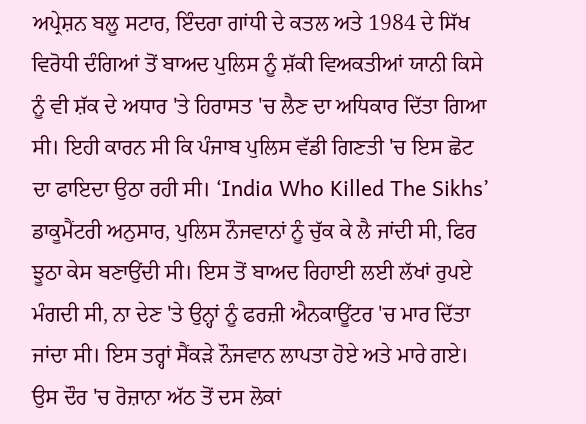ਅਪ੍ਰੇਸ਼ਨ ਬਲੂ ਸਟਾਰ, ਇੰਦਰਾ ਗਾਂਧੀ ਦੇ ਕਤਲ ਅਤੇ 1984 ਦੇ ਸਿੱਖ ਵਿਰੋਧੀ ਦੰਗਿਆਂ ਤੋਂ ਬਾਅਦ ਪੁਲਿਸ ਨੂੰ ਸ਼ੱਕੀ ਵਿਅਕਤੀਆਂ ਯਾਨੀ ਕਿਸੇ ਨੂੰ ਵੀ ਸ਼ੱਕ ਦੇ ਅਧਾਰ 'ਤੇ ਹਿਰਾਸਤ 'ਚ ਲੈਣ ਦਾ ਅਧਿਕਾਰ ਦਿੱਤਾ ਗਿਆ ਸੀ। ਇਹੀ ਕਾਰਨ ਸੀ ਕਿ ਪੰਜਾਬ ਪੁਲਿਸ ਵੱਡੀ ਗਿਣਤੀ 'ਚ ਇਸ ਛੋਟ ਦਾ ਫਾਇਦਾ ਉਠਾ ਰਹੀ ਸੀ। ‘India Who Killed The Sikhs’ ਡਾਕੂਮੈਂਟਰੀ ਅਨੁਸਾਰ, ਪੁਲਿਸ ਨੌਜਵਾਨਾਂ ਨੂੰ ਚੁੱਕ ਕੇ ਲੈ ਜਾਂਦੀ ਸੀ, ਫਿਰ ਝੂਠਾ ਕੇਸ ਬਣਾਉਂਦੀ ਸੀ। ਇਸ ਤੋਂ ਬਾਅਦ ਰਿਹਾਈ ਲਈ ਲੱਖਾਂ ਰੁਪਏ ਮੰਗਦੀ ਸੀ, ਨਾ ਦੇਣ 'ਤੇ ਉਨ੍ਹਾਂ ਨੂੰ ਫਰਜ਼ੀ ਐਨਕਾਊਂਟਰ 'ਚ ਮਾਰ ਦਿੱਤਾ ਜਾਂਦਾ ਸੀ। ਇਸ ਤਰ੍ਹਾਂ ਸੈਂਕੜੇ ਨੌਜਵਾਨ ਲਾਪਤਾ ਹੋਏ ਅਤੇ ਮਾਰੇ ਗਏ। ਉਸ ਦੌਰ 'ਚ ਰੋਜ਼ਾਨਾ ਅੱਠ ਤੋਂ ਦਸ ਲੋਕਾਂ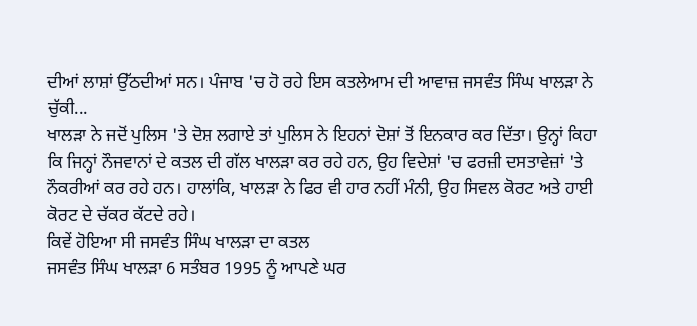ਦੀਆਂ ਲਾਸ਼ਾਂ ਉੱਠਦੀਆਂ ਸਨ। ਪੰਜਾਬ 'ਚ ਹੋ ਰਹੇ ਇਸ ਕਤਲੇਆਮ ਦੀ ਆਵਾਜ਼ ਜਸਵੰਤ ਸਿੰਘ ਖਾਲੜਾ ਨੇ ਚੁੱਕੀ...
ਖਾਲੜਾ ਨੇ ਜਦੋਂ ਪੁਲਿਸ 'ਤੇ ਦੋਸ਼ ਲਗਾਏ ਤਾਂ ਪੁਲਿਸ ਨੇ ਇਹਨਾਂ ਦੋਸ਼ਾਂ ਤੋਂ ਇਨਕਾਰ ਕਰ ਦਿੱਤਾ। ਉਨ੍ਹਾਂ ਕਿਹਾ ਕਿ ਜਿਨ੍ਹਾਂ ਨੌਜਵਾਨਾਂ ਦੇ ਕਤਲ ਦੀ ਗੱਲ ਖਾਲੜਾ ਕਰ ਰਹੇ ਹਨ, ਉਹ ਵਿਦੇਸ਼ਾਂ 'ਚ ਫਰਜ਼ੀ ਦਸਤਾਵੇਜ਼ਾਂ 'ਤੇ ਨੌਕਰੀਆਂ ਕਰ ਰਹੇ ਹਨ। ਹਾਲਾਂਕਿ, ਖਾਲੜਾ ਨੇ ਫਿਰ ਵੀ ਹਾਰ ਨਹੀਂ ਮੰਨੀ, ਉਹ ਸਿਵਲ ਕੋਰਟ ਅਤੇ ਹਾਈ ਕੋਰਟ ਦੇ ਚੱਕਰ ਕੱਟਦੇ ਰਹੇ।
ਕਿਵੇਂ ਹੋਇਆ ਸੀ ਜਸਵੰਤ ਸਿੰਘ ਖਾਲੜਾ ਦਾ ਕਤਲ
ਜਸਵੰਤ ਸਿੰਘ ਖਾਲੜਾ 6 ਸਤੰਬਰ 1995 ਨੂੰ ਆਪਣੇ ਘਰ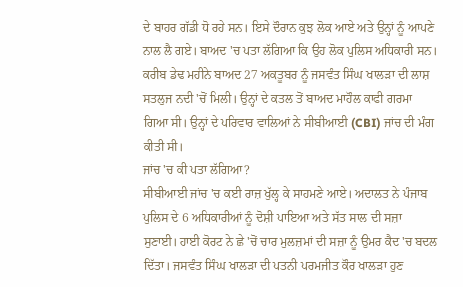ਦੇ ਬਾਹਰ ਗੱਡੀ ਧੋ ਰਹੇ ਸਨ। ਇਸੇ ਦੌਰਾਨ ਕੁਝ ਲੋਕ ਆਏ ਅਤੇ ਉਨ੍ਹਾਂ ਨੂੰ ਆਪਣੇ ਨਾਲ ਲੈ ਗਏ। ਬਾਅਦ 'ਚ ਪਤਾ ਲੱਗਿਆ ਕਿ ਉਹ ਲੋਕ ਪੁਲਿਸ ਅਧਿਕਾਰੀ ਸਨ।
ਕਰੀਬ ਡੇਢ ਮਹੀਨੇ ਬਾਅਦ 27 ਅਕਤੂਬਰ ਨੂੰ ਜਸਵੰਤ ਸਿੰਘ ਖਾਲੜਾ ਦੀ ਲਾਸ਼ ਸਤਲੁਜ ਨਦੀ 'ਚੋਂ ਮਿਲੀ। ਉਨ੍ਹਾਂ ਦੇ ਕਤਲ ਤੋਂ ਬਾਅਦ ਮਾਹੌਲ ਕਾਫੀ ਗਰਮਾ ਗਿਆ ਸੀ। ਉਨ੍ਹਾਂ ਦੇ ਪਰਿਵਾਰ ਵਾਲਿਆਂ ਨੇ ਸੀਬੀਆਈ (CBI) ਜਾਂਚ ਦੀ ਮੰਗ ਕੀਤੀ ਸੀ।
ਜਾਂਚ 'ਚ ਕੀ ਪਤਾ ਲੱਗਿਆ?
ਸੀਬੀਆਈ ਜਾਂਚ 'ਚ ਕਈ ਰਾਜ਼ ਖੁੱਲ੍ਹ ਕੇ ਸਾਹਮਣੇ ਆਏ। ਅਦਾਲਤ ਨੇ ਪੰਜਾਬ ਪੁਲਿਸ ਦੇ 6 ਅਧਿਕਾਰੀਆਂ ਨੂੰ ਦੋਸ਼ੀ ਪਾਇਆ ਅਤੇ ਸੱਤ ਸਾਲ ਦੀ ਸਜ਼ਾ ਸੁਣਾਈ। ਹਾਈ ਕੋਰਟ ਨੇ ਛੇ 'ਚੋਂ ਚਾਰ ਮੁਲਜ਼ਮਾਂ ਦੀ ਸਜ਼ਾ ਨੂੰ ਉਮਰ ਕੈਦ 'ਚ ਬਦਲ ਦਿੱਤਾ। ਜਸਵੰਤ ਸਿੰਘ ਖਾਲੜਾ ਦੀ ਪਤਨੀ ਪਰਮਜੀਤ ਕੌਰ ਖਾਲੜਾ ਹੁਣ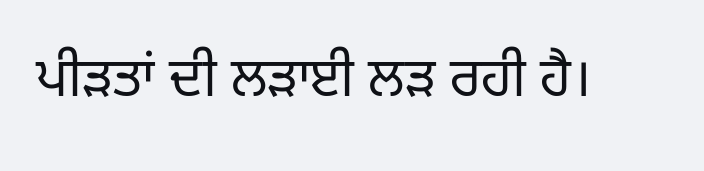ਪੀੜਤਾਂ ਦੀ ਲੜਾਈ ਲੜ ਰਹੀ ਹੈ।